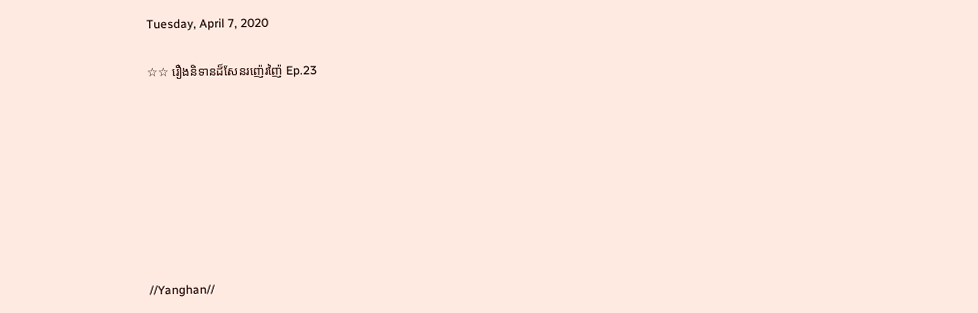Tuesday, April 7, 2020

☆☆ រឿងនិទានដ៏សែនរញ៉េរញ៉ៃ Ep.23








//Yanghan//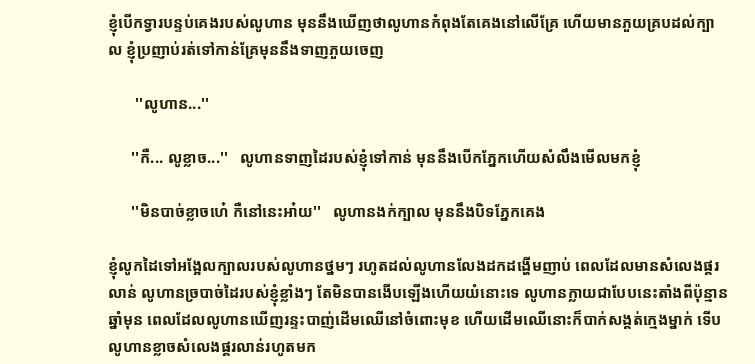ខ្ញុំបេីកទ្វារបន្ទប់គេងរបស់លូហាន មុននឹងឃេីញថាលូហានកំពុងតែគេងនៅលេីគ្រែ ហេីយមានភួយគ្របដល់ក្បាល ខ្ញុំប្រញាប់រត់ទៅកាន់គ្រែមុននឹងទាញភួយចេញ

       ''លូហាន...''

      ''កឺ... លូខ្លាច...''   លូហានទាញដៃរបស់ខ្ញុំទៅកាន់ មុននឹងបេីកភ្នែកហេីយសំលឹងមេីលមកខ្ញុំ

      ''មិនបាច់ខ្លាចហេ៎ កឺនៅនេះអា៎យ''   លូហានងក់ក្បាល មុននឹងបិទភ្នែកគេង

ខ្ញុំលូកដៃទៅអង្អែលក្បាលរបស់លូហានថ្នមៗ រហូតដល់លូហានលែងដកដង្ហេីមញាប់ ពេលដែលមានសំលេងផ្គរលាន់ លូហានច្របាច់ដៃរបស់ខ្ញុំខ្លាំងៗ តែមិនបានងេីបឡេីងហេីយយំនេាះទេ លូហានក្លាយជាបែបនេះតាំងពីប៉ុន្មានឆ្នាំមុន ពេលដែលលូហានឃេីញរន្ទះបាញ់ដេីមឈេីនៅចំពេាះមុខ ហេីយដេីមឈេីនេាះក៏បាក់សង្គត់ក្មេងម្នាក់ ទេីបលូហានខ្លាចសំលេងផ្គរលាន់រហូតមក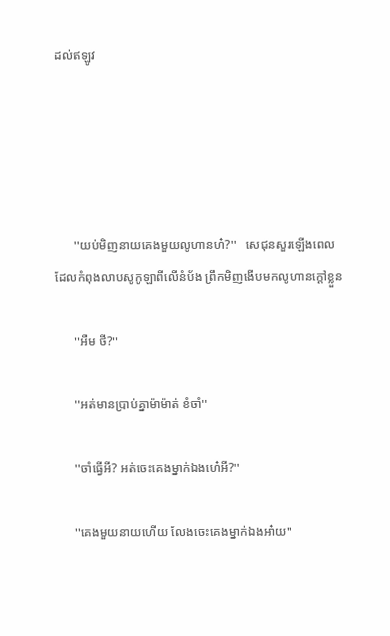ដល់ឥឡូវ





      ''យប់មិញនាយគេងមួយលូហានហ៎?''   សេជុនសួរឡេីងពេលដែលកំពុងលាបសូកូឡាពីលេីនំប័ង ព្រឹកមិញងេីបមកលូហានក្តៅខ្លួន

      ''អឺម ថី?''

      ''អត់មានប្រាប់គ្នាម៉ាម៉ាត់ ខំចាំ''

      ''ចាំធ្វេីអី? អត់ចេះគេងម្នាក់ឯងហេ៎អី?''

      ''គេងមួយនាយហេីយ លែងចេះគេងម្នាក់ឯងអា៎យ''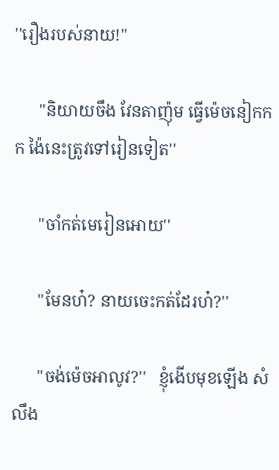''រឿងរបស់នាយ!''

      ''និយាយចឹង វែនតាញ៉ុម ធ្វេីម៉េចនៀកកក ង៉ៃនេះត្រូវទៅរៀនទៀត''

      ''ចាំកត់មេរៀនអេាយ''

      ''មែនហ៎? នាយចេះកត់ដែរហ៎?''

      ''ចង់ម៉េចអាលូវ?''   ខ្ញុំងេីបមុខឡេីង សំលឹង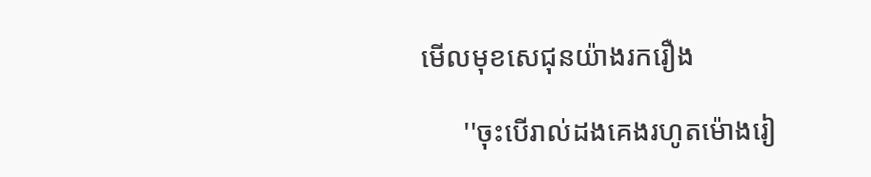មេីលមុខសេជុនយ៉ាងរករឿង

      ''ចុះបេីរាល់ដងគេងរហូតម៉េាងរៀ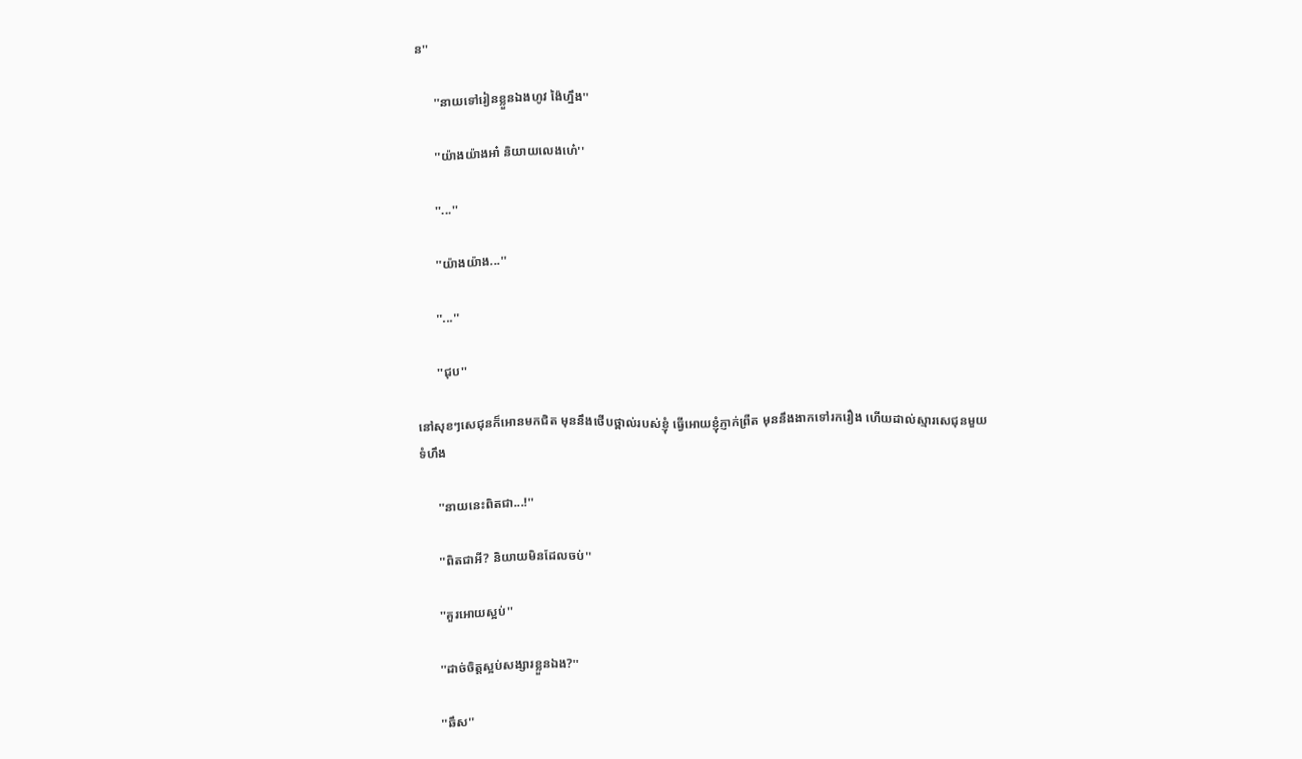ន''

      ''នាយទៅរៀនខ្លួនឯងហូវ ង៉ៃហ្នឹង''

      ''យ៉ាងយ៉ាងអា៎ និយាយលេងហេ៎''

      ''...''

      ''យ៉ាងយ៉ាង...''

      ''...''

      ''ជុប''

នៅសុខៗសេជុនក៏អេានមកជិត មុននឹងថេីបថ្ពាល់របស់ខ្ញុំ ធ្វេីអេាយខ្ញុំភ្ញាក់ព្រឺត មុននឹងងាកទៅរករឿង ហេីយដាល់ស្មារសេជុនមួយទំហឹង

      ''នាយនេះពិតជា...!''

      ''ពិតជាអី? និយាយមិនដែលចប់''

      ''គួរអេាយស្អប់''

      ''ដាច់ចិត្តស្អប់សង្សារខ្លួនឯង?''

      ''ឆឹស''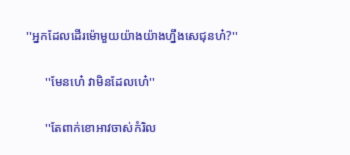''អ្នកដែលដេីរម៉េាមួយយ៉ាងយ៉ាងហ្នឹងសេជុនហ៎?''

      ''មែនហេ៎ វាមិនដែលហេ៎''

      ''តែពាក់ខេាអាវចាស់កំរិល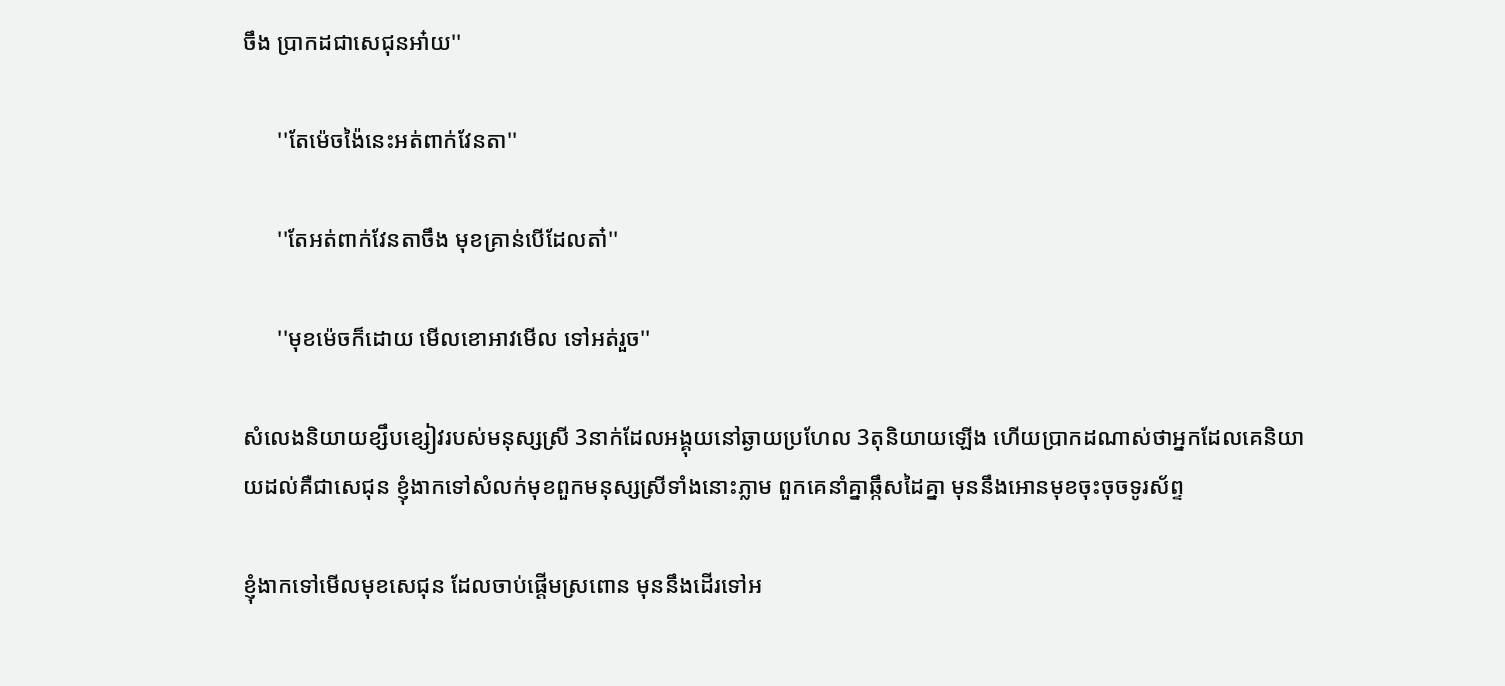ចឹង ប្រាកដជាសេជុនអា៎យ''

      ''តែម៉េចង៉ៃនេះអត់ពាក់វែនតា''

      ''តែអត់ពាក់វែនតាចឹង មុខគ្រាន់បេីដែលតា៎''

      ''មុខម៉េចក៏ដេាយ មេីលខេាអាវមេីល ទៅអត់រួច''

សំលេងនិយាយខ្សឹបខ្សៀវរបស់មនុស្សស្រី 3នាក់ដែលអង្គុយនៅឆ្ងាយប្រហែល 3តុនិយាយឡេីង ហេីយប្រាកដណាស់ថាអ្នកដែលគេនិយាយដល់គឺជាសេជុន ខ្ញុំងាកទៅសំលក់មុខពួកមនុស្សស្រីទាំងនេាះភ្លាម ពួកគេនាំគ្នាឆ្កឹសដៃគ្នា មុននឹងអេានមុខចុះចុចទូរស័ព្ទ

ខ្ញុំងាកទៅមេីលមុខសេជុន ដែលចាប់ផ្តេីមស្រពេាន មុននឹងដេីរទៅអ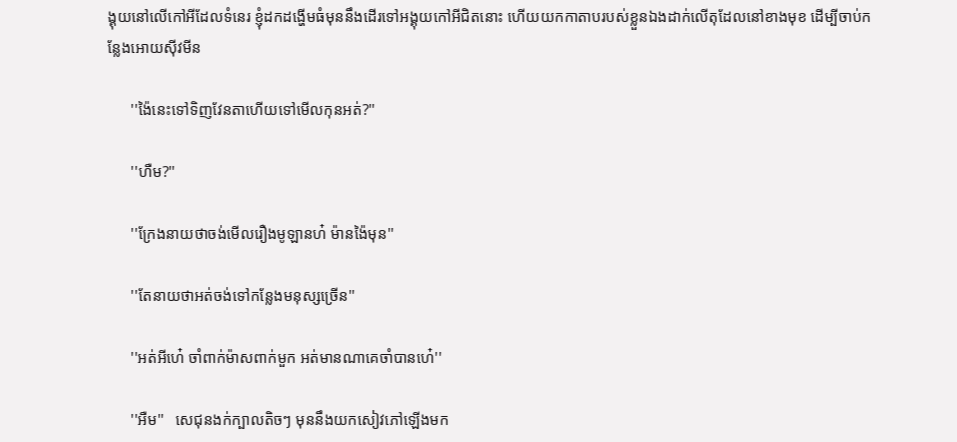ង្គុយនៅលេីកៅអីដែលទំនេរ ខ្ញុំដកដង្ហេីមធំមុននឹងដេីរទៅអង្គុយកៅអីជិតនេាះ ហេីយយកកាតាបរបស់ខ្លួនឯងដាក់លេីតុដែលនៅខាងមុខ ដេីម្បីចាប់កន្លែងអេាយសុីវមីន

      ''ង៉ៃនេះទៅទិញវែនតាហេីយទៅមេីលកុនអត់?''

      ''ហឺម?''

      ''ក្រែងនាយថាចង់មេីលរឿងមូឡានហ៎ ម៉ានង៉ៃមុន''

      ''តែនាយថាអត់ចង់ទៅកន្លែងមនុស្សច្រេីន''

      ''អត់អីហេ៎ ចាំពាក់ម៉ាសពាក់មួក អត់មានណាគេចាំបានហេ៎''

      ''អឺម''   សេជុនងក់ក្បាលតិចៗ មុននឹងយកសៀវភៅឡេីងមក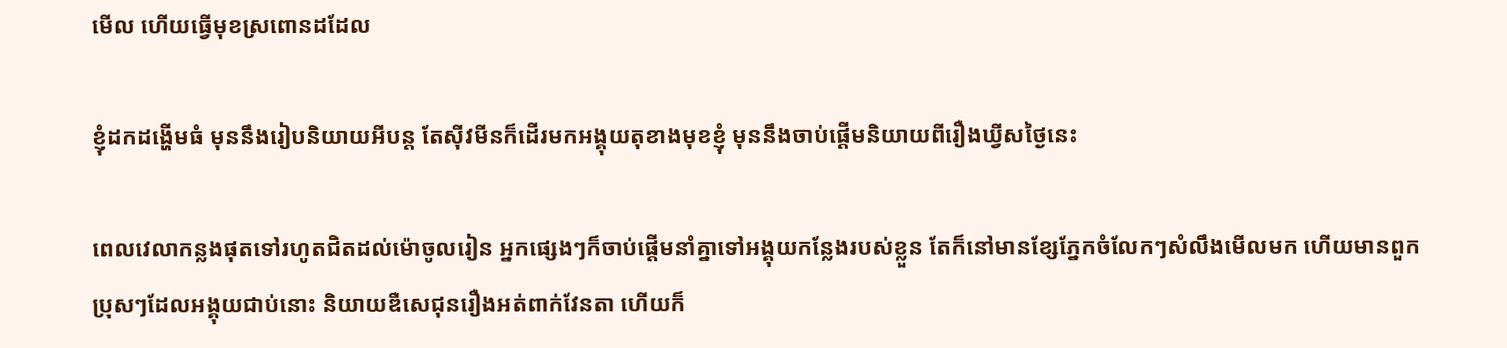មេីល ហេីយធ្វេីមុខស្រពេានដដែល

ខ្ញុំដកដង្ហេីមធំ មុននឹងរៀបនិយាយអីបន្ត តែសុីវមីនក៏ដេីរមកអង្គុយតុខាងមុខខ្ញុំ មុននឹងចាប់ផ្តេីមនិយាយពីរឿងឃ្វីសថ្ងៃនេះ

ពេលវេលាកន្លងផុតទៅរហូតជិតដល់ម៉េាចូលរៀន អ្នកផ្សេងៗក៏ចាប់ផ្តេីមនាំគ្នាទៅអង្គុយកន្លែងរបស់ខ្លួន តែក៏នៅមានខ្សែភ្នែកចំលែកៗសំលឹងមេីលមក ហេីយមានពួកប្រុសៗដែលអង្គុយជាប់នេាះ និយាយឌឺសេជុនរឿងអត់ពាក់វែនតា ហេីយក៏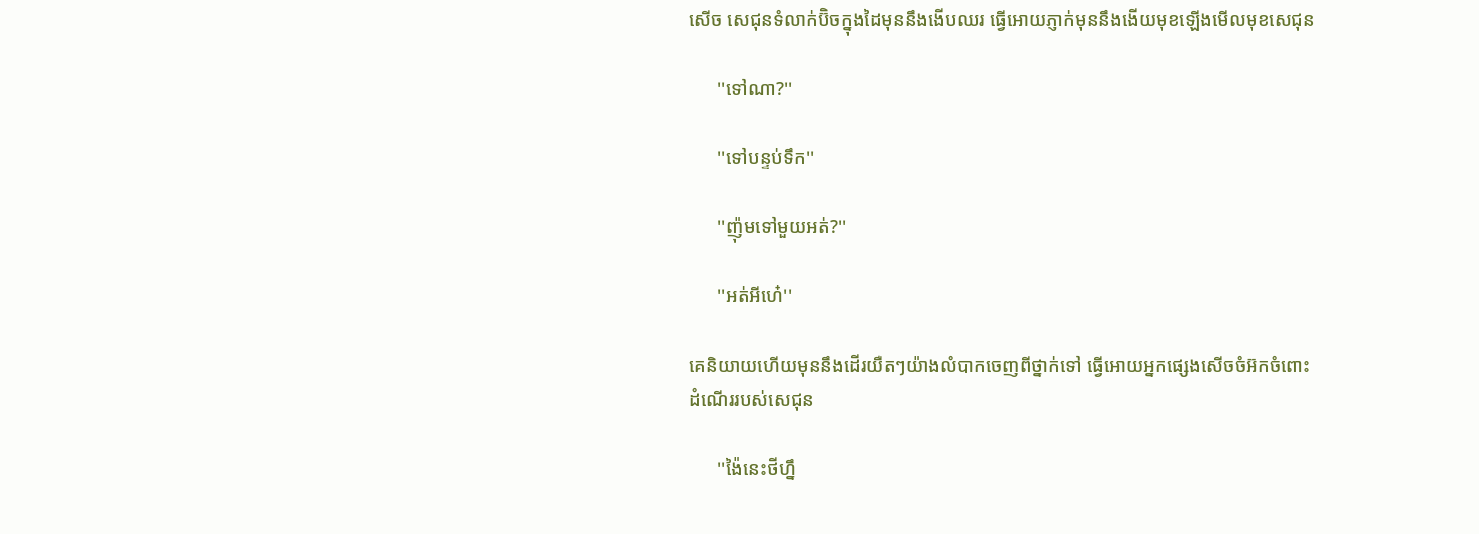សេីច សេជុនទំលាក់ប៊ិចក្នុងដៃមុននឹងងេីបឈរ ធ្វេីអេាយភ្ញាក់មុននឹងងេីយមុខឡេីងមេីលមុខសេជុន

      ''ទៅណា?''

      ''ទៅបន្ទប់ទឹក''

      ''ញ៉ុមទៅមួយអត់?''

      ''អត់អីហេ៎''

គេនិយាយហេីយមុននឹងដេីរយឺតៗយ៉ាងលំបាកចេញពីថ្នាក់ទៅ ធ្វេីអេាយអ្នកផ្សេងសេីចចំអ៊កចំពេាះដំណេីររបស់សេជុន

      ''ង៉ៃនេះថីហ្នឹ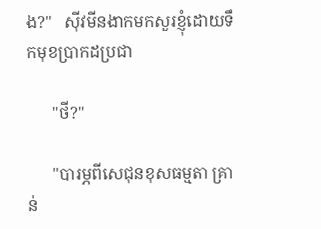ង?''   សុីវមីនងាកមកសួរខ្ញុំដេាយទឹកមុខប្រាកដប្រជា

      ''ថី?''

      ''បារម្ភពីសេជុនខុសធម្មតា គ្រាន់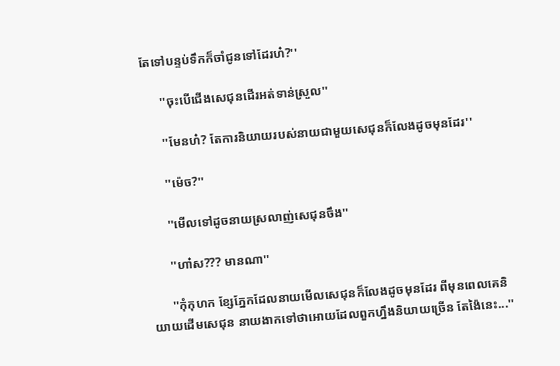តែទៅបន្ទប់ទឹកក៏ចាំជូនទៅដែរហ៎?''

      ''ចុះបេីជេីងសេជុនដេីរអត់ទាន់ស្រួល''

      ''មែនហ៎? តែការនិយាយរបស់នាយជាមួយសេជុនក៏លែងដូចមុនដែរ''

      ''ម៉េច?''

      ''មេីលទៅដូចនាយស្រលាញ់សេជុនចឹង''

      ''ហា៎ស??? មានណា''

      ''កុំកុហក ខ្សែភ្នែកដែលនាយមេីលសេជុនក៏លែងដូចមុនដែរ ពីមុនពេលគេនិយាយដេីមសេជុន នាយងាកទៅថាអេាយដែលពួកហ្នឹងនិយាយច្រេីន តែង៉ៃនេះ...''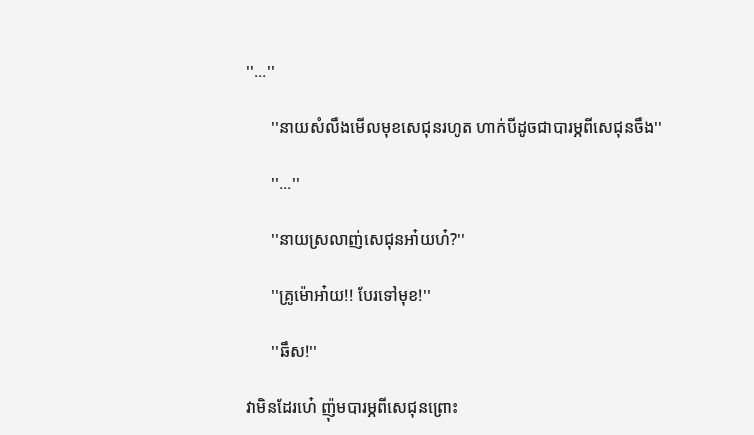''...''

      ''នាយសំលឹងមេីលមុខសេជុនរហូត ហាក់បីដូចជាបារម្ភពីសេជុនចឹង''

      ''...''

      ''នាយស្រលាញ់សេជុនអា៎យហ៎?''

      ''គ្រូម៉េាអា៎យ!! បែរទៅមុខ!''

      ''ឆឹស!''

វាមិនដែរហេ៎ ញ៉ុមបារម្ភពីសេជុនព្រេាះ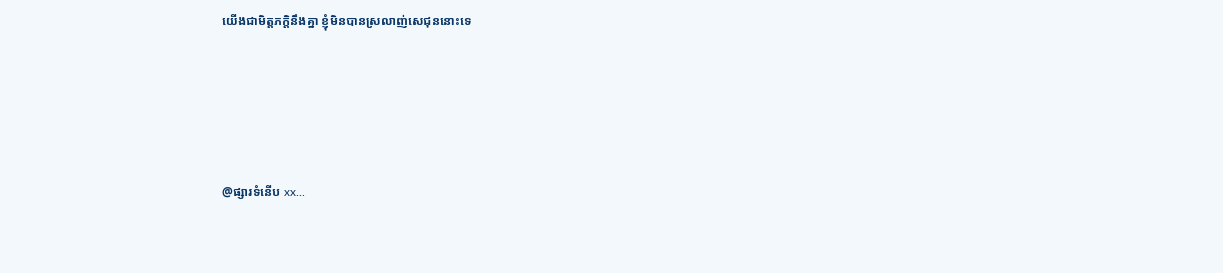យេីងជាមិត្តភក្តិនឹងគ្នា ខ្ញុំមិនបានស្រលាញ់សេជុននេាះទេ





@ផ្សារទំនេីប xx...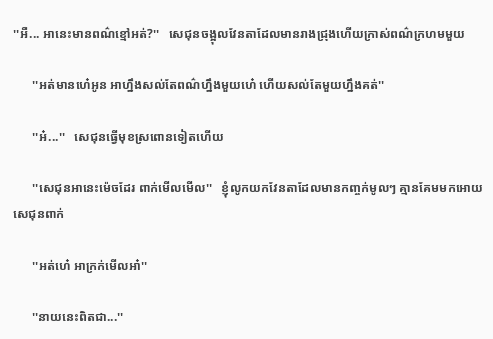''អឺ... អានេះមានពណ៌ខ្មៅអត់?''   សេជុនចង្អុលវែនតាដែលមានរាងជ្រុងហេីយក្រាស់ពណ៌ក្រហមមួយ

      ''អត់មានហេ៎អូន អាហ្នឹងសល់តែពណ៌ហ្នឹងមួយហេ៎ ហេីយសល់តែមួយហ្នឹងគត់''

      ''អ៎...''   សេជុនធ្វេីមុខស្រពេានទៀតហេីយ

      ''សេជុនអានេះម៉េចដែរ ពាក់មេីលមេីល''   ខ្ញុំលូកយកវែនតាដែលមានកញ្ចក់មូលៗ គ្មានគែមមកអេាយសេជុនពាក់

      ''អត់ហេ៎ អាក្រក់មេីលអា៎''

      ''នាយនេះពិតជា...''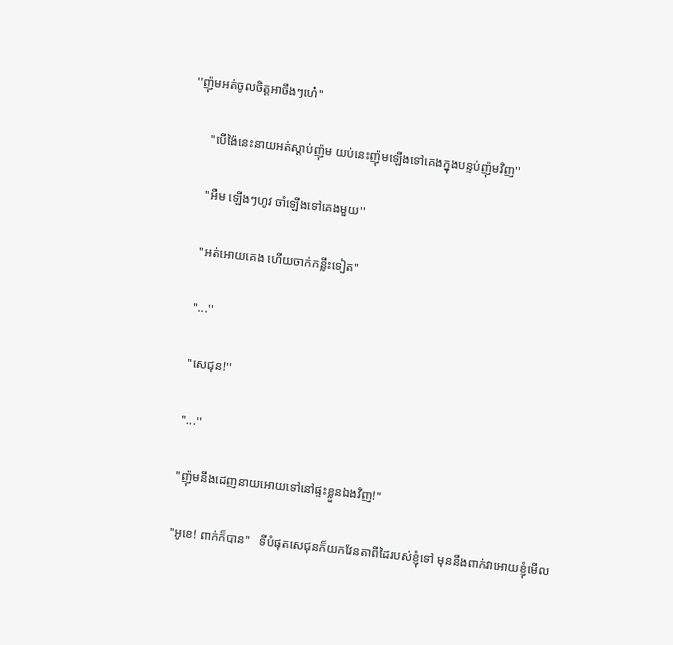''ញ៉ុមអត់ចូលចិត្តអាចឹងៗហេ៎''

      ''បេីង៉ៃនេះនាយអត់ស្តាប់ញ៉ុម យប់នេះញ៉ុមឡេីងទៅគេងក្នុងបន្ទប់ញ៉ុមវិញ''

      ''អឺម ឡេីងៗហូវ ចាំឡេីងទៅគេងមួយ''

      ''អត់អេាយគេង ហេីយចាក់កន្លឹះទៀត''

      ''...''

      ''សេជុន!''

      ''...''

      ''ញ៉ុមនឹងដេញនាយអេាយទៅនៅផ្ទះខ្លួនឯងវិញ!''

      ''អូខេ! ពាក់ក៏បាន''   ទីបំផុតសេជុនក៏យកវែនតាពីដៃរបស់ខ្ញុំទៅ មុននឹងពាក់វាអេាយខ្ញុំមេីល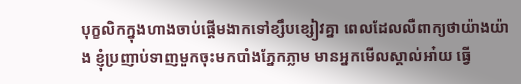បុក្ខលិកក្នុងហាងចាប់ផ្តេីមងាកទៅខ្សឹបខ្សៀវគ្នា ពេលដែលលឺពាក្យថាយ៉ាងយ៉ាង ខ្ញុំប្រញាប់ទាញមួកចុះមកបាំងភ្នែកភ្លាម មានអ្នកមេីលស្គាល់អា៎យ ធ្វេី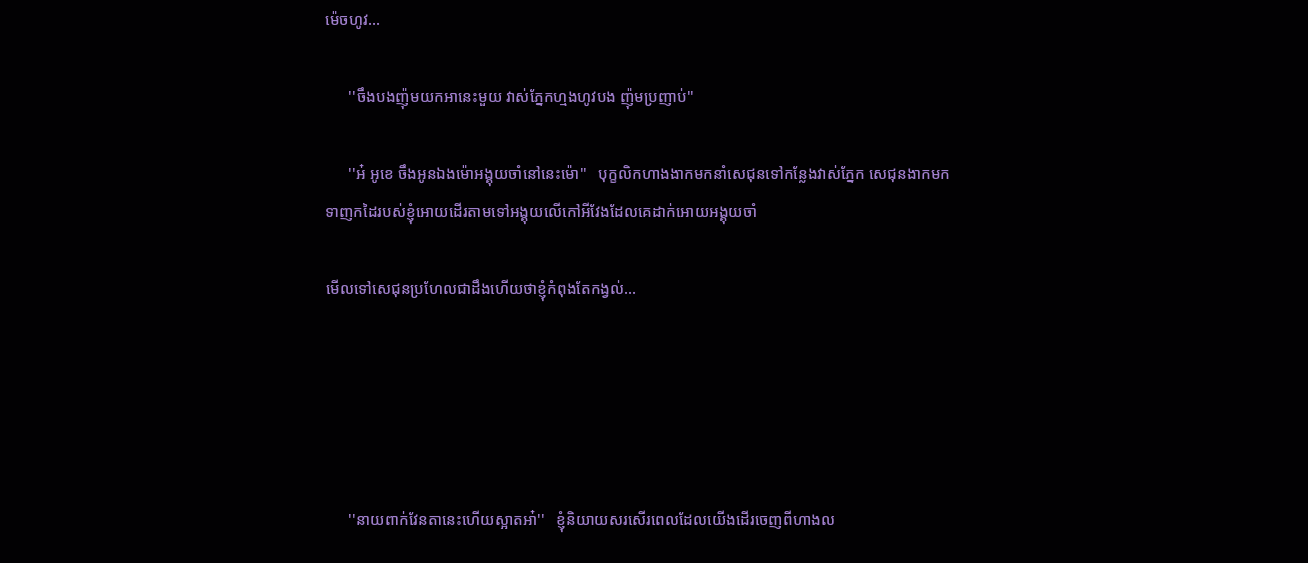ម៉េចហូវ...

      ''ចឹងបងញ៉ុមយកអានេះមួយ វាស់ភ្នែកហ្មងហូវបង ញ៉ុមប្រញាប់''

      ''អ៎ អូខេ ចឹងអូនឯងម៉េាអង្គុយចាំនៅនេះម៉េា''   បុក្ខលិកហាងងាកមកនាំសេជុនទៅកន្លែងវាស់ភ្នែក សេជុនងាកមកទាញកដៃរបស់ខ្ញុំអេាយដេីរតាមទៅអង្គុយលេីកៅអីវែងដែលគេដាក់អេាយអង្គុយចាំ

មេីលទៅសេជុនប្រហែលជាដឹងហេីយថាខ្ញុំកំពុងតែកង្វល់...





      ''នាយពាក់វែនតានេះហេីយស្អាតអា៎''   ខ្ញុំនិយាយសរសេីរពេលដែលយេីងដេីរចេញពីហាងល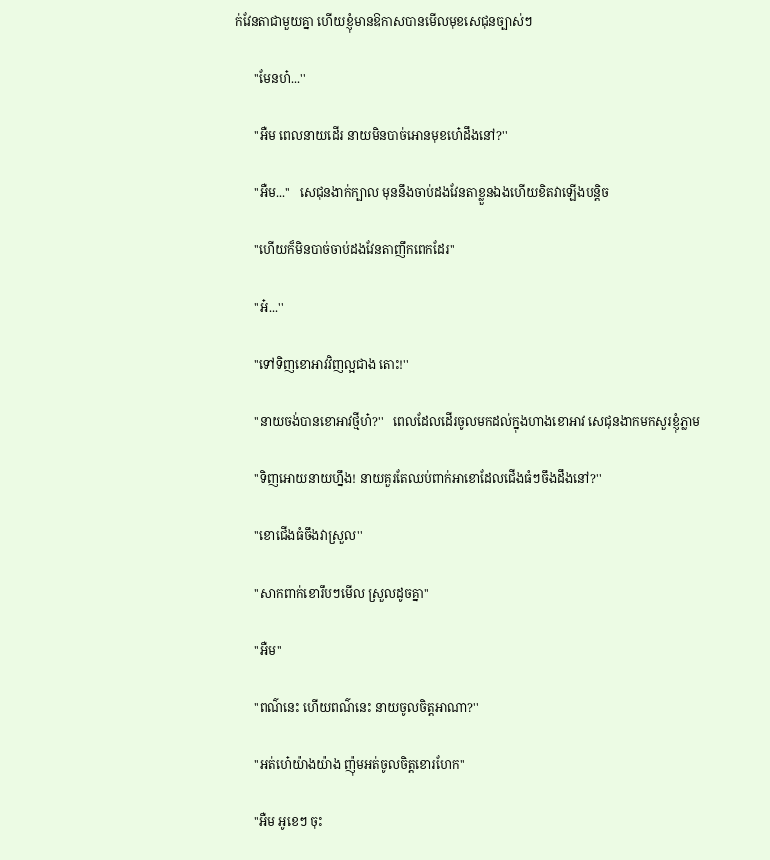ក់វែនតាជាមួយគ្នា ហេីយខ្ញុំមានឱកាសបានមេីលមុខសេជុនច្បាស់ៗ

      ''មែនហ៎...''

      ''អឺម ពេលនាយដេីរ នាយមិនបាច់អេានមុខហេ៎ដឹងនៅ?''

      ''អឺម...''   សេជុនងាក់ក្បាល មុននឹងចាប់ដងវែនតាខ្លួនឯងហេីយខិតវាឡេីងបន្តិច

      ''ហេីយក៏មិនបាច់ចាប់ដងវែនតាញឹកពេកដែរ''

      ''អ៎...''

      ''ទៅទិញខេាអាវវិញល្អជាង តេាះ!''

      ''នាយចង់បានខេាអាវថ្មីហ៎?''   ពេលដែលដេីរចូលមកដល់ក្នុងហាងខេាអាវ សេជុនងាកមកសួរខ្ញុំភ្លាម

      ''ទិញអេាយនាយហ្នឹង! នាយគួរតែឈប់ពាក់អាខេាដែលជេីងធំៗចឹងដឹងនៅ?''

      ''ខេាជេីងធំចឹងវាស្រួល''

      ''សាកពាក់ខេារឹបៗមេីល ស្រួលដូចគ្នា''

      ''អឺម''

      ''ពណ៌នេះ ហេីយពណ៌នេះ នាយចូលចិត្តអាណា?''

      ''អត់ហេ៎យ៉ាងយ៉ាង ញ៉ុមអត់ចូលចិត្តខេារហែក''

      ''អឺម អូខេៗ ចុះ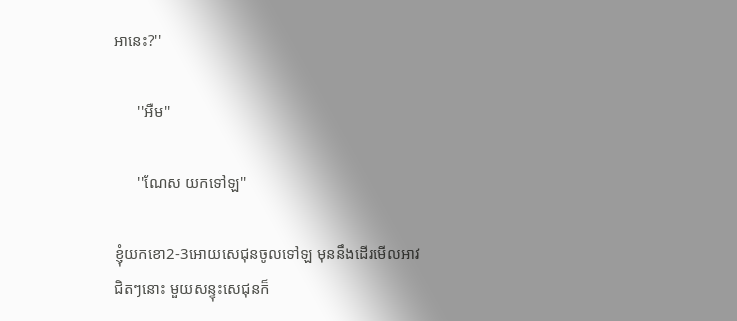អានេះ?''

      ''អឺម''

      ''ណែស យកទៅឡ''

ខ្ញុំយកខេា2-3អេាយសេជុនចូលទៅឡ មុននឹងដេីរមេីលអាវជិតៗនេាះ មួយសន្ទុះសេជុនក៏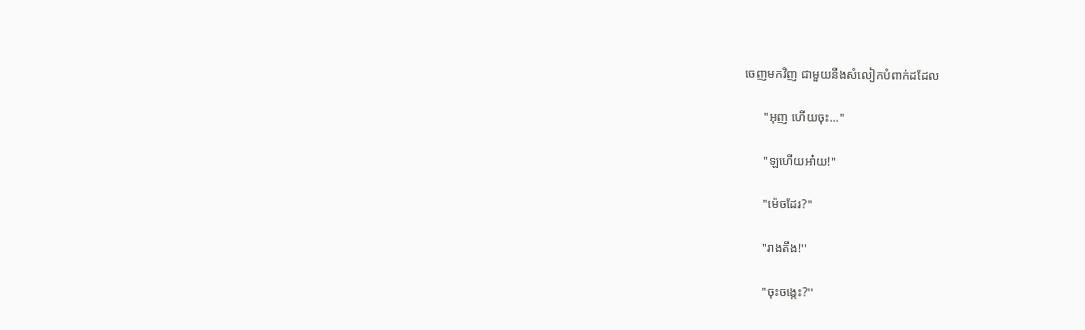ចេញមកវិញ ជាមួយនឹងសំលៀកបំពាក់ដដែល

      ''អុញ ហេីយចុះ...''

      ''ឡហេីយអា៎យ!''

      ''ម៉េចដែរ?''

      ''រាងតឹង!''

      ''ចុះចង្កេះ?''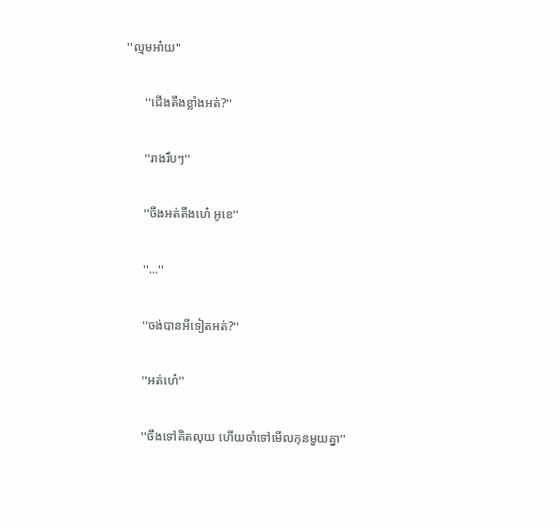''ល្មមអា៎យ''

      ''ជេីងតឹងខ្លាំងអត់?''

      ''រាងរឹបៗ''

      ''ចឹងអត់តឹងហេ៎ អូខេ''

      ''...''

      ''ចង់បានអីទៀតអត់?''

      ''អត់ហេ៎''

      ''ចឹងទៅគិតលុយ ហេីយចាំទៅមេីលកុនមួយគ្នា''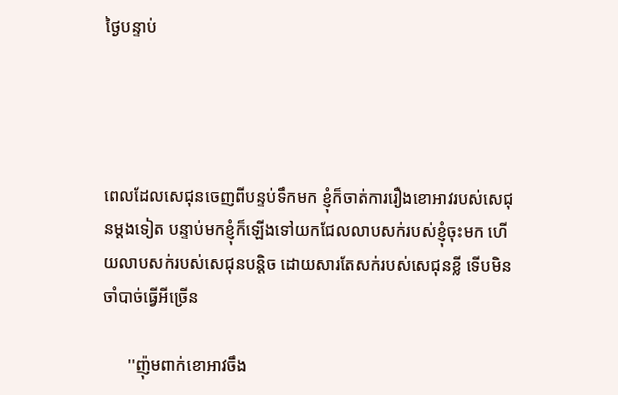ថ្ងៃបន្ទាប់




ពេលដែលសេជុនចេញពីបន្ទប់ទឹកមក ខ្ញុំក៏ចាត់ការរឿងខេាអាវរបស់សេជុនម្តងទៀត បន្ទាប់មកខ្ញុំក៏ឡេីងទៅយកជែលលាបសក់របស់ខ្ញុំចុះមក ហេីយលាបសក់របស់សេជុនបន្តិច ដេាយសារតែសក់របស់សេជុនខ្លី ទេីបមិនចាំបាច់ធ្វេីអីច្រេីន

      ''ញ៉ុមពាក់ខេាអាវចឹង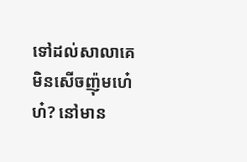ទៅដល់សាលាគេមិនសេីចញ៉ុមហេ៎ហ៎? នៅមាន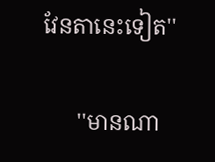វែនតានេះទៀត''

      ''មានណា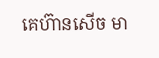គេហ៊ានសេីច មា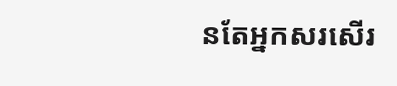នតែអ្នកសរសេីរ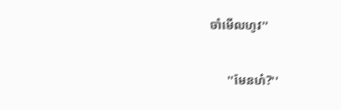ចាំមេីលហូវ''

      ''មែនហ៎?''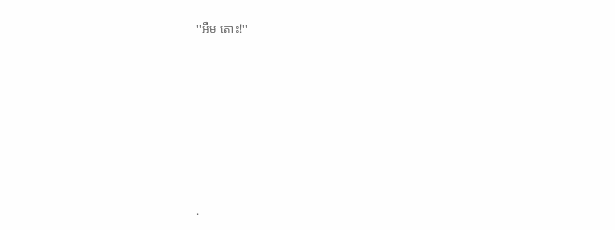''អឺម តេាះ!''











.